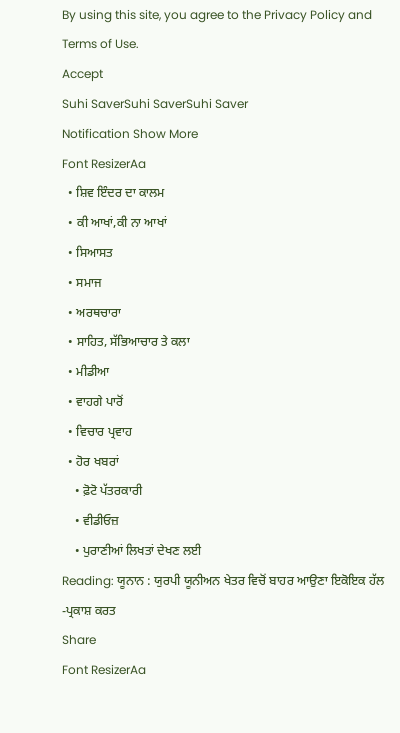By using this site, you agree to the Privacy Policy and Terms of Use.
Accept
Suhi SaverSuhi SaverSuhi Saver
Notification Show More
Font ResizerAa
  • ਸ਼ਿਵ ਇੰਦਰ ਦਾ ਕਾਲਮ
  • ਕੀ ਆਖਾਂ,ਕੀ ਨਾ ਆਖਾਂ
  • ਸਿਆਸਤ
  • ਸਮਾਜ
  • ਅਰਥਚਾਰਾ
  • ਸਾਹਿਤ, ਸੱਭਿਆਚਾਰ ਤੇ ਕਲਾ
  • ਮੀਡੀਆ
  • ਵਾਹਗੇ ਪਾਰੋਂ
  • ਵਿਚਾਰ ਪ੍ਰਵਾਹ
  • ਹੋਰ ਖਬਰਾਂ
    • ਫ਼ੋਟੋ ਪੱਤਰਕਾਰੀ
    • ਵੀਡੀਓਜ਼
    • ਪੁਰਾਣੀਆਂ ਲਿਖਤਾਂ ਦੇਖਣ ਲਈ
Reading: ਯੂਨਾਨ : ਯੁਰਪੀ ਯੂਨੀਅਨ ਖੇਤਰ ਵਿਚੋਂ ਬਾਹਰ ਆਉਣਾ ਇਕੋਇਕ ਹੱਲ -ਪ੍ਰਕਾਸ਼ ਕਰਤ
Share
Font ResizerAa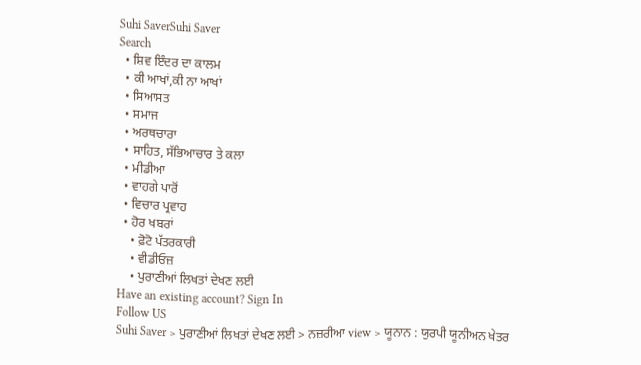Suhi SaverSuhi Saver
Search
  • ਸ਼ਿਵ ਇੰਦਰ ਦਾ ਕਾਲਮ
  • ਕੀ ਆਖਾਂ,ਕੀ ਨਾ ਆਖਾਂ
  • ਸਿਆਸਤ
  • ਸਮਾਜ
  • ਅਰਥਚਾਰਾ
  • ਸਾਹਿਤ, ਸੱਭਿਆਚਾਰ ਤੇ ਕਲਾ
  • ਮੀਡੀਆ
  • ਵਾਹਗੇ ਪਾਰੋਂ
  • ਵਿਚਾਰ ਪ੍ਰਵਾਹ
  • ਹੋਰ ਖਬਰਾਂ
    • ਫ਼ੋਟੋ ਪੱਤਰਕਾਰੀ
    • ਵੀਡੀਓਜ਼
    • ਪੁਰਾਣੀਆਂ ਲਿਖਤਾਂ ਦੇਖਣ ਲਈ
Have an existing account? Sign In
Follow US
Suhi Saver > ਪੁਰਾਣੀਆਂ ਲਿਖਤਾਂ ਦੇਖਣ ਲਈ > ਨਜ਼ਰੀਆ view > ਯੂਨਾਨ : ਯੁਰਪੀ ਯੂਨੀਅਨ ਖੇਤਰ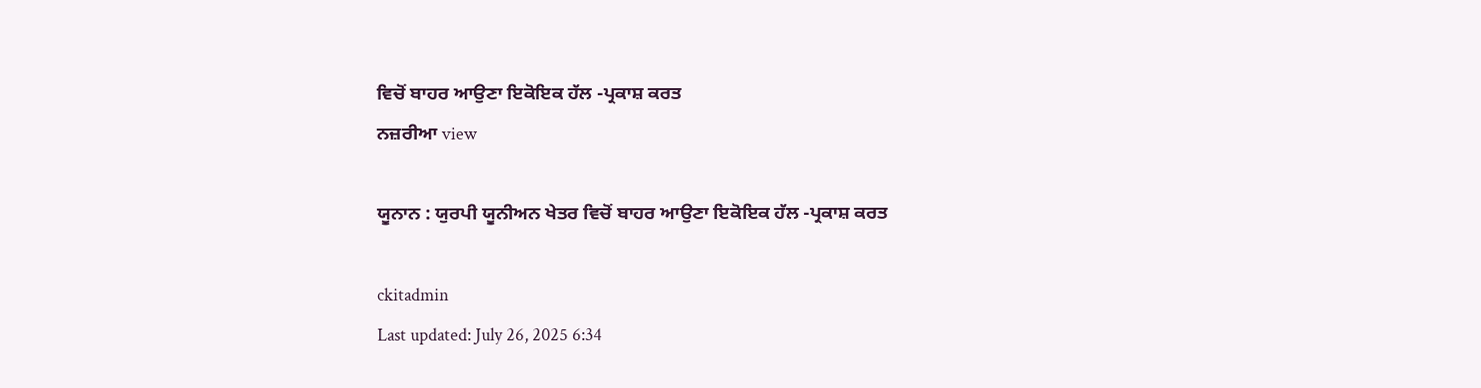ਵਿਚੋਂ ਬਾਹਰ ਆਉਣਾ ਇਕੋਇਕ ਹੱਲ -ਪ੍ਰਕਾਸ਼ ਕਰਤ
ਨਜ਼ਰੀਆ view

ਯੂਨਾਨ : ਯੁਰਪੀ ਯੂਨੀਅਨ ਖੇਤਰ ਵਿਚੋਂ ਬਾਹਰ ਆਉਣਾ ਇਕੋਇਕ ਹੱਲ -ਪ੍ਰਕਾਸ਼ ਕਰਤ

ckitadmin
Last updated: July 26, 2025 6:34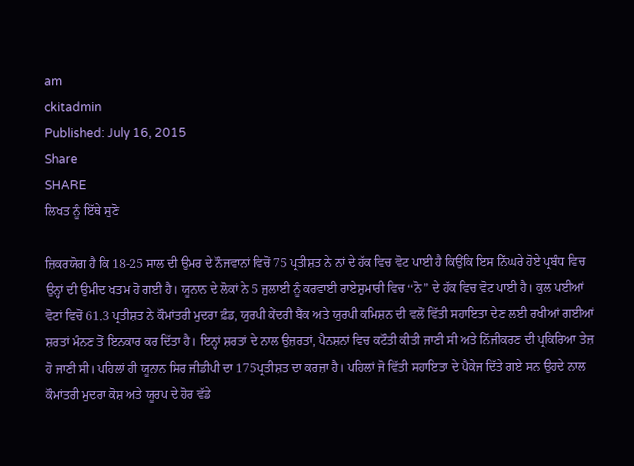am
ckitadmin
Published: July 16, 2015
Share
SHARE
ਲਿਖਤ ਨੂੰ ਇੱਥੇ ਸੁਣੋ

ਜ਼ਿਕਰਯੋਗ ਹੈ ਕਿ 18-25 ਸਾਲ ਦੀ ਉਮਰ ਦੇ ਨੌਜਵਾਨਾਂ ਵਿਚੋਂ 75 ਪ੍ਰਤੀਸ਼ਤ ਨੇ ਨਾਂ ਦੇ ਹੱਕ ਵਿਚ ਵੋਟ ਪਾਈ ਹੈ ਕਿਉਂਕਿ ਇਸ ਨਿੱਘਰੇ ਹੋਏ ਪ੍ਰਬੰਧ ਵਿਚ ਉਨ੍ਹਾਂ ਦੀ ਉਮੀਦ ਖਤਮ ਹੋ ਗਈ ਹੈ। ਯੂਨਾਨ ਦੇ ਲੋਕਾਂ ਨੇ 5 ਜੁਲਾਈ ਨੂੰ ਕਰਵਾਈ ਰਾਏਸ਼ੁਮਾਰੀ ਵਿਚ ‘‘ਨੋ” ਦੇ ਹੱਕ ਵਿਚ ਵੋਟ ਪਾਈ ਹੈ। ਕੁਲ ਪਈਆਂ ਵੋਟਾਂ ਵਿਚੋਂ 61.3 ਪ੍ਰਤੀਸ਼ਤ ਨੇ ਕੌਮਾਂਤਰੀ ਮੁਦਰਾ ਫ਼ੰਡ, ਯੁਰਪੀ ਕੇਂਦਰੀ ਬੈਂਕ ਅਤੇ ਯੁਰਪੀ ਕਮਿਸ਼ਨ ਦੀ ਵਲੋਂ ਵਿੱਤੀ ਸਹਾਇਤਾ ਦੇਣ ਲਈ ਰਖੀਆਂ ਗਈਆਂ ਸ਼ਰਤਾਂ ਮੰਨਣ ਤੋਂ ਇਨਕਾਰ ਕਰ ਦਿੱਤਾ ਹੈ। ਇਨ੍ਹਾਂ ਸ਼ਰਤਾਂ ਦੇ ਨਾਲ ਉਜ਼ਰਤਾਂ, ਪੈਨਸ਼ਨਾਂ ਵਿਚ ਕਟੌਤੀ ਕੀਤੀ ਜਾਣੀ ਸੀ ਅਤੇ ਨਿੱਜੀਕਰਣ ਦੀ ਪ੍ਰਕਿਰਿਆ ਤੇਜ਼ ਹੋ ਜਾਣੀ ਸੀ। ਪਹਿਲਾਂ ਹੀ ਯੂਨਾਨ ਸਿਰ ਜੀਡੀਪੀ ਦਾ 175ਪ੍ਰਤੀਸ਼ਤ ਦਾ ਕਰਜ਼ਾ ਹੈ। ਪਹਿਲਾਂ ਜੋ ਵਿੱਤੀ ਸਹਾਇਤਾ ਦੇ ਪੈਕੇਜ ਦਿੱਤੇ ਗਏ ਸਨ ਉਹਦੇ ਨਾਲ ਕੌਮਾਂਤਰੀ ਮੁਦਰਾ ਕੋਸ਼ ਅਤੇ ਯੂਰਪ ਦੇ ਹੋਰ ਵੱਡੇ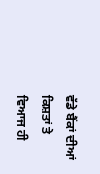ਵੱਡੇ ਬੈਂਕਾਂ ਦੀਆਂ ਕਿਸ਼ਤਾਂ ਤੇ ਵਿਆਜ ਹੀ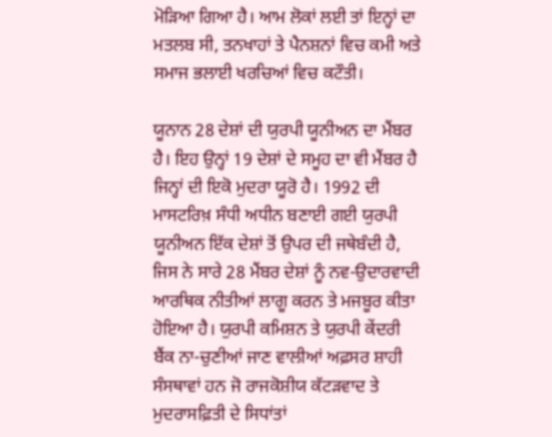ਮੋੜਿਆ ਗਿਆ ਹੈ। ਆਮ ਲੋਕਾਂ ਲਈ ਤਾਂ ਇਨ੍ਹਾਂ ਦਾ ਮਤਲਬ ਸੀ, ਤਨਖਾਹਾਂ ਤੇ ਪੈਨਸ਼ਨਾਂ ਵਿਚ ਕਮੀ ਅਤੇ ਸਮਾਜ ਭਲਾਈ ਖਰਚਿਆਂ ਵਿਚ ਕਟੌਤੀ।

ਯੂਨਾਨ 28 ਦੇਸ਼ਾਂ ਦੀ ਯੁਰਪੀ ਯੂਨੀਅਨ ਦਾ ਮੈਂਬਰ ਹੈ। ਇਹ ਉਨ੍ਹਾਂ 19 ਦੇਸ਼ਾਂ ਦੇ ਸਮੂਹ ਦਾ ਵੀ ਮੈਂਬਰ ਹੈ ਜਿਨ੍ਹਾਂ ਦੀ ਇਕੋ ਮੁਦਰਾ ਯੂਰੋ ਹੈ। 1992 ਦੀ ਮਾਸਟਰਿਖ਼ ਸੰਧੀ ਅਧੀਨ ਬਣਾਈ ਗਈ ਯੁਰਪੀ ਯੂਨੀਅਨ ਇੱਕ ਦੇਸ਼ਾਂ ਤੋਂ ਉਪਰ ਦੀ ਜਥੇਬੰਦੀ ਹੈ, ਜਿਸ ਨੇ ਸਾਰੇ 28 ਮੈਂਬਰ ਦੇਸ਼ਾਂ ਨੂੰ ਨਵ-ਉਦਾਰਵਾਦੀ ਆਰਥਿਕ ਨੀਤੀਆਂ ਲਾਗੂ ਕਰਨ ਤੇ ਮਜਬੂਰ ਕੀਤਾ ਹੋਇਆ ਹੈ। ਯੁਰਪੀ ਕਮਿਸ਼ਨ ਤੇ ਯੁਰਪੀ ਕੇਂਦਰੀ ਬੈਂਕ ਨਾ-ਚੁਣੀਆਂ ਜਾਣ ਵਾਲੀਆਂ ਅਫ਼ਸਰ ਸ਼ਾਹੀ ਸੰਸਥਾਵਾਂ ਹਨ ਜੋ ਰਾਜਕੋਸ਼ੀਯ ਕੱਟੜਵਾਦ ਤੇ ਮੁਦਰਾਸਫ਼ਿਤੀ ਦੇ ਸਿਧਾਂਤਾਂ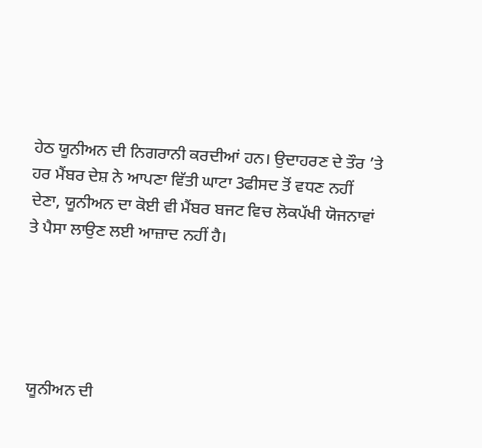ਹੇਠ ਯੂਨੀਅਨ ਦੀ ਨਿਗਰਾਨੀ ਕਰਦੀਆਂ ਹਨ। ਉਦਾਹਰਣ ਦੇ ਤੌਰ ’ਤੇ ਹਰ ਮੈਂਬਰ ਦੇਸ਼ ਨੇ ਆਪਣਾ ਵਿੱਤੀ ਘਾਟਾ 3ਫੀਸਦ ਤੋਂ ਵਧਣ ਨਹੀਂ ਦੇਣਾ, ਯੂਨੀਅਨ ਦਾ ਕੋਈ ਵੀ ਮੈਂਬਰ ਬਜਟ ਵਿਚ ਲੋਕਪੱਖੀ ਯੋਜਨਾਵਾਂ ਤੇ ਪੈਸਾ ਲਾਉਣ ਲਈ ਆਜ਼ਾਦ ਨਹੀਂ ਹੈ।





 ਯੂਨੀਅਨ ਦੀ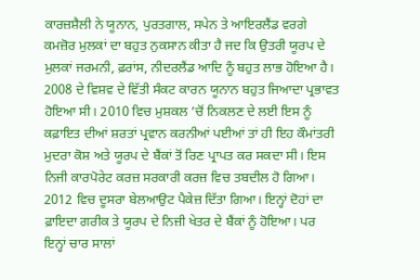ਕਾਰਜ਼ਸ਼ੈਲੀ ਨੇ ਯੂਨਾਨ, ਪੁਰਤਗਾਲ, ਸਪੇਨ ਤੇ ਆਇਰਲੈਂਡ ਵਰਗੇ ਕਮਜ਼ੋਰ ਮੁਲਕਾਂ ਦਾ ਬਹੁਤ ਨੁਕਸਾਨ ਕੀਤਾ ਹੈ ਜਦ ਕਿ ਉਤਰੀ ਯੂਰਪ ਦੇ ਮੁਲਕਾਂ ਜਰਮਨੀ, ਫ਼ਰਾਂਸ, ਨੀਦਰਲੈਂਡ ਆਦਿ ਨੂੰ ਬਹੁਤ ਲਾਭ ਹੋਇਆ ਹੈ। 2008 ਦੇ ਵਿਸ਼ਵ ਦੇ ਵਿੱਤੀ ਸੰਕਟ ਕਾਰਨ ਯੂਨਾਨ ਬਹੁਤ ਜਿਆਦਾ ਪ੍ਰਭਾਵਤ ਹੋਇਆ ਸੀ। 2010 ਵਿਚ ਮੁਸ਼ਕਲ ’ਚੋਂ ਨਿਕਲਣ ਦੇ ਲਈ ਇਸ ਨੂੰ ਕਫ਼ਾਇਤ ਦੀਆਂ ਸ਼ਰਤਾਂ ਪ੍ਰਵਾਨ ਕਰਨੀਆਂ ਪਈਆਂ ਤਾਂ ਹੀ ਇਹ ਕੌਮਾਂਤਰੀ ਮੁਦਰਾ ਕੋਸ਼ ਅਤੇ ਯੂਰਪ ਦੇ ਬੈਂਕਾਂ ਤੋਂ ਰਿਣ ਪ੍ਰਾਪਤ ਕਰ ਸਕਦਾ ਸੀ। ਇਸ ਨਿਜੀ ਕਾਰਪੋਰੇਟ ਕਰਜ਼ ਸਰਕਾਰੀ ਕਰਜ਼ ਵਿਚ ਤਬਦੀਲ ਹੋ ਗਿਆ। 2012 ਵਿਚ ਦੂਸਰਾ ਬੇਲਆਉਟ ਪੈਕੇਜ਼ ਦਿੱਤਾ ਗਿਆ। ਇਨ੍ਹਾਂ ਦੋਹਾਂ ਦਾ ਫ਼ਾਇਦਾ ਗਰੀਕ ਤੇ ਯੂਰਪ ਦੇ ਨਿਜ਼ੀ ਖੇਤਰ ਦੇ ਬੈਂਕਾਂ ਨੂੰ ਹੋਇਆ। ਪਰ ਇਨ੍ਹਾਂ ਚਾਰ ਸਾਲਾਂ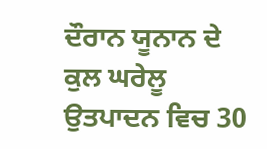ਦੌਰਾਨ ਯੂਨਾਨ ਦੇ ਕੁਲ ਘਰੇਲੂ ਉਤਪਾਦਨ ਵਿਚ 30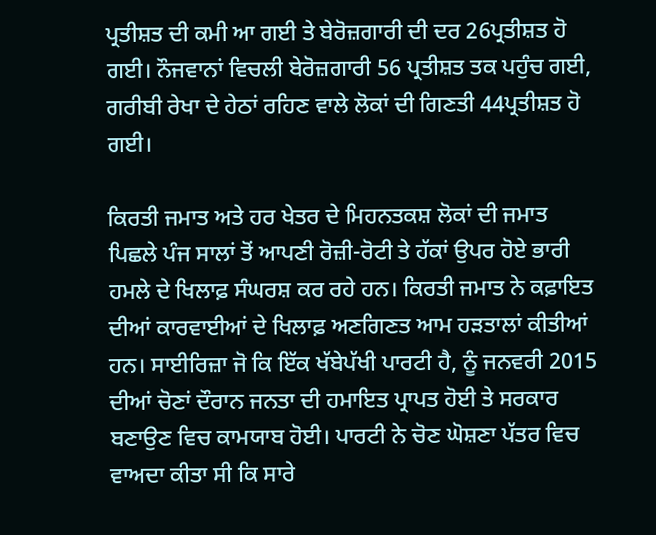ਪ੍ਰਤੀਸ਼ਤ ਦੀ ਕਮੀ ਆ ਗਈ ਤੇ ਬੇਰੋਜ਼ਗਾਰੀ ਦੀ ਦਰ 26ਪ੍ਰਤੀਸ਼ਤ ਹੋ ਗਈ। ਨੌਜਵਾਨਾਂ ਵਿਚਲੀ ਬੇਰੋਜ਼ਗਾਰੀ 56 ਪ੍ਰਤੀਸ਼ਤ ਤਕ ਪਹੁੰਚ ਗਈ, ਗਰੀਬੀ ਰੇਖਾ ਦੇ ਹੇਠਾਂ ਰਹਿਣ ਵਾਲੇ ਲੋਕਾਂ ਦੀ ਗਿਣਤੀ 44ਪ੍ਰਤੀਸ਼ਤ ਹੋ ਗਈ।

ਕਿਰਤੀ ਜਮਾਤ ਅਤੇ ਹਰ ਖੇਤਰ ਦੇ ਮਿਹਨਤਕਸ਼ ਲੋਕਾਂ ਦੀ ਜਮਾਤ ਪਿਛਲੇ ਪੰਜ ਸਾਲਾਂ ਤੋਂ ਆਪਣੀ ਰੋਜ਼ੀ-ਰੋਟੀ ਤੇ ਹੱਕਾਂ ਉਪਰ ਹੋਏ ਭਾਰੀ ਹਮਲੇ ਦੇ ਖਿਲਾਫ਼ ਸੰਘਰਸ਼ ਕਰ ਰਹੇ ਹਨ। ਕਿਰਤੀ ਜਮਾਤ ਨੇ ਕਫ਼ਾਇਤ ਦੀਆਂ ਕਾਰਵਾਈਆਂ ਦੇ ਖਿਲਾਫ਼ ਅਣਗਿਣਤ ਆਮ ਹੜਤਾਲਾਂ ਕੀਤੀਆਂ ਹਨ। ਸਾਈਰਿਜ਼ਾ ਜੋ ਕਿ ਇੱਕ ਖੱਬੇਪੱਖੀ ਪਾਰਟੀ ਹੈ, ਨੂੰ ਜਨਵਰੀ 2015 ਦੀਆਂ ਚੋਣਾਂ ਦੌਰਾਨ ਜਨਤਾ ਦੀ ਹਮਾਇਤ ਪ੍ਰਾਪਤ ਹੋਈ ਤੇ ਸਰਕਾਰ ਬਣਾਉਣ ਵਿਚ ਕਾਮਯਾਬ ਹੋਈ। ਪਾਰਟੀ ਨੇ ਚੋਣ ਘੋਸ਼ਣਾ ਪੱਤਰ ਵਿਚ ਵਾਅਦਾ ਕੀਤਾ ਸੀ ਕਿ ਸਾਰੇ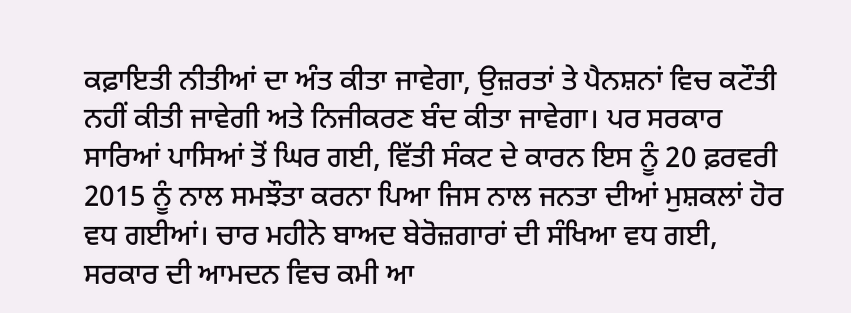ਕਫ਼ਾਇਤੀ ਨੀਤੀਆਂ ਦਾ ਅੰਤ ਕੀਤਾ ਜਾਵੇਗਾ, ਉਜ਼ਰਤਾਂ ਤੇ ਪੈਨਸ਼ਨਾਂ ਵਿਚ ਕਟੌਤੀ ਨਹੀਂ ਕੀਤੀ ਜਾਵੇਗੀ ਅਤੇ ਨਿਜੀਕਰਣ ਬੰਦ ਕੀਤਾ ਜਾਵੇਗਾ। ਪਰ ਸਰਕਾਰ ਸਾਰਿਆਂ ਪਾਸਿਆਂ ਤੋਂ ਘਿਰ ਗਈ, ਵਿੱਤੀ ਸੰਕਟ ਦੇ ਕਾਰਨ ਇਸ ਨੂੰ 20 ਫ਼ਰਵਰੀ 2015 ਨੂੰ ਨਾਲ ਸਮਝੌਤਾ ਕਰਨਾ ਪਿਆ ਜਿਸ ਨਾਲ ਜਨਤਾ ਦੀਆਂ ਮੁਸ਼ਕਲਾਂ ਹੋਰ ਵਧ ਗਈਆਂ। ਚਾਰ ਮਹੀਨੇ ਬਾਅਦ ਬੇਰੋਜ਼ਗਾਰਾਂ ਦੀ ਸੰਖਿਆ ਵਧ ਗਈ, ਸਰਕਾਰ ਦੀ ਆਮਦਨ ਵਿਚ ਕਮੀ ਆ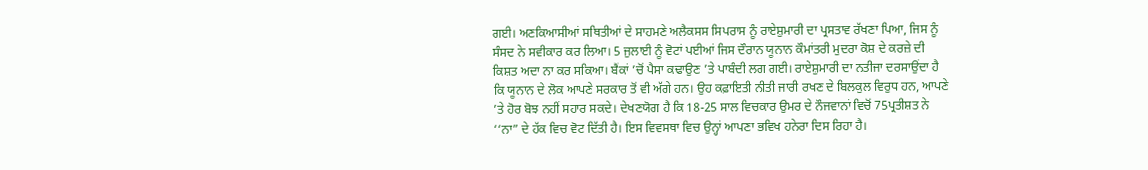ਗਈ। ਅਣਕਿਆਸੀਆਂ ਸਥਿਤੀਆਂ ਦੇ ਸਾਹਮਣੇ ਅਲੈਕਸਸ ਸਿਪਰਾਸ ਨੂੰ ਰਾਏਸ਼ੁਮਾਰੀ ਦਾ ਪ੍ਰਸਤਾਵ ਰੱਖਣਾ ਪਿਆ, ਜਿਸ ਨੂੰ ਸੰਸਦ ਨੇ ਸਵੀਕਾਰ ਕਰ ਲਿਆ। 5 ਜੁਲਾਈ ਨੂੰ ਵੋਟਾਂ ਪਈਆਂ ਜਿਸ ਦੌਰਾਨ ਯੂਨਾਨ ਕੌਮਾਂਤਰੀ ਮੁਦਰਾ ਕੋਸ਼ ਦੇ ਕਰਜ਼ੇ ਦੀ ਕਿਸ਼ਤ ਅਦਾ ਨਾ ਕਰ ਸਕਿਆ। ਬੈਂਕਾਂ ’ਚੋਂ ਪੈਸਾ ਕਢਾਉਣ ’ਤੇ ਪਾਬੰਦੀ ਲਗ ਗਈ। ਰਾਏਸ਼ੁਮਾਰੀ ਦਾ ਨਤੀਜਾ ਦਰਸਾਉਂਦਾ ਹੈ ਕਿ ਯੂਨਾਨ ਦੇ ਲੋਕ ਆਪਣੇ ਸਰਕਾਰ ਤੋਂ ਵੀ ਅੱਗੇ ਹਨ। ਉਹ ਕਫ਼ਾਇਤੀ ਨੀਤੀ ਜਾਰੀ ਰਖਣ ਦੇ ਬਿਲਕੁਲ ਵਿਰੁਧ ਹਨ, ਆਪਣੇ ’ਤੇ ਹੋਰ ਬੋਝ ਨਹੀਂ ਸਹਾਰ ਸਕਦੇ। ਦੇਖਣਯੋਗ ਹੈ ਕਿ 18-25 ਸਾਲ ਵਿਚਕਾਰ ਉਮਰ ਦੇ ਨੌਜਵਾਨਾਂ ਵਿਚੋਂ 75ਪ੍ਰਤੀਸ਼ਤ ਨੇ ‘‘ਨਾ” ਦੇ ਹੱਕ ਵਿਚ ਵੋਟ ਦਿੱਤੀ ਹੈ। ਇਸ ਵਿਵਸਥਾ ਵਿਚ ਉਨ੍ਹਾਂ ਆਪਣਾ ਭਵਿਖ ਹਨੇਰਾ ਦਿਸ ਰਿਹਾ ਹੈ।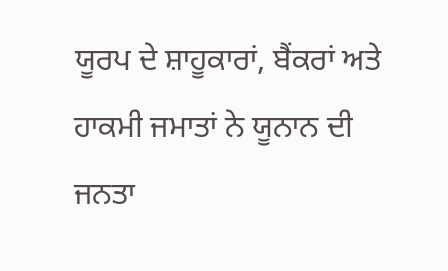ਯੂਰਪ ਦੇ ਸ਼ਾਹੂਕਾਰਾਂ, ਬੈਂਕਰਾਂ ਅਤੇ ਹਾਕਮੀ ਜਮਾਤਾਂ ਨੇ ਯੂਨਾਨ ਦੀ ਜਨਤਾ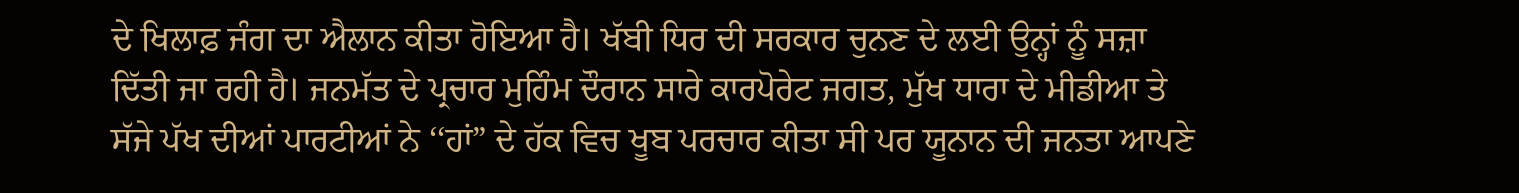ਦੇ ਖਿਲਾਫ਼ ਜੰਗ ਦਾ ਐਲਾਨ ਕੀਤਾ ਹੋਇਆ ਹੈ। ਖੱਬੀ ਧਿਰ ਦੀ ਸਰਕਾਰ ਚੁਨਣ ਦੇ ਲਈ ਉਨ੍ਹਾਂ ਨੂੰ ਸਜ਼ਾ ਦਿੱਤੀ ਜਾ ਰਹੀ ਹੈ। ਜਨਮੱਤ ਦੇ ਪ੍ਰਚਾਰ ਮੁਹਿੰਮ ਦੌਰਾਨ ਸਾਰੇ ਕਾਰਪੋਰੇਟ ਜਗਤ, ਮੁੱਖ ਧਾਰਾ ਦੇ ਮੀਡੀਆ ਤੇ ਸੱਜੇ ਪੱਖ ਦੀਆਂ ਪਾਰਟੀਆਂ ਨੇ ‘‘ਹਾਂ” ਦੇ ਹੱਕ ਵਿਚ ਖੂਬ ਪਰਚਾਰ ਕੀਤਾ ਸੀ ਪਰ ਯੂਨਾਨ ਦੀ ਜਨਤਾ ਆਪਣੇ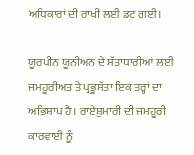ਅਧਿਕਾਰਾਂ ਦੀ ਰਾਖੀ ਲਈ ਡਟ ਗਈ।

ਯੂਰਪੀਨ ਯੂਨੀਅਨ ਦੇ ਸੱਤਾਧਾਰੀਆਂ ਲਈ ਜਮਹੂਰੀਅਤ ਤੇ ਪ੍ਰਭੂਸੱਤਾ ਇਕ ਤਰ੍ਹਾਂ ਦਾ ਅਭਿਸ਼ਾਪ ਹੈ। ਰਾਏਸ਼ੁਮਾਰੀ ਦੀ ਜਮਹੂਰੀ ਕਾਰਵਾਈ ਨੂੰ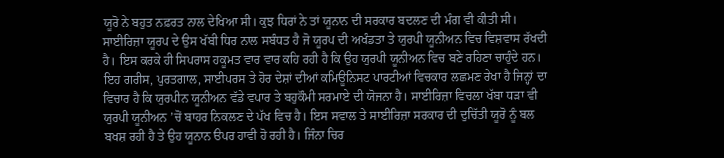ਯੂਰੋ ਨੇ ਬਹੁਤ ਨਫ਼ਰਤ ਨਾਲ ਦੇਖਿਆ ਸੀ। ਕੁਝ ਧਿਰਾਂ ਨੇ ਤਾਂ ਯੂਨਾਨ ਦੀ ਸਰਕਾਰ ਬਦਲਣ ਦੀ ਮੰਗ ਵੀ ਕੀਤੀ ਸੀ। ਸਾਈਰਿਜ਼ਾ ਯੂਰਪ ਦੇ ਉਸ ਖੱਬੀ ਧਿਰ ਨਾਲ ਸਬੰਧਤ ਹੈ ਜੋ ਯੂਰਪ ਦੀ ਅਖੰਡਤਾ ਤੇ ਯੁਰਪੀ ਯੂਨੀਅਨ ਵਿਚ ਵਿਸ਼ਵਾਸ ਰੱਖਦੀ ਹੈ। ਇਸ ਕਰਕੇ ਹੀ ਸਿਪਰਾਸ ਹਕੂਮਤ ਵਾਰ ਵਾਰ ਕਹਿ ਰਹੀ ਹੈ ਕਿ ਉਹ ਯੁਰਪੀ ਯੂਨੀਅਨ ਵਿਚ ਬਣੇ ਰਹਿਣਾ ਚਾਹੁੰਦੇ ਹਨ। ਇਹ ਗਰੀਸ, ਪੁਰਤਗਾਲ, ਸਾਈਪਰਸ ਤੇ ਹੋਰ ਦੇਸ਼ਾਂ ਦੀਆਂ ਕਮਿਊਨਿਸਟ ਪਾਰਟੀਆਂ ਵਿਚਕਾਰ ਲਛਮਣ ਰੇਖਾ ਹੈ ਜਿਨ੍ਹਾਂ ਦਾ ਵਿਚਾਰ ਹੈ ਕਿ ਯੁਰਪੀਨ ਯੂਨੀਅਨ ਵੱਡੇ ਵਪਾਰ ਤੇ ਬਹੁਕੌਮੀ ਸਰਮਾਏ ਦੀ ਯੋਜਨਾ ਹੈ। ਸਾਈਰਿਜ਼ਾ ਵਿਚਲਾ ਖੱਬਾ ਧੜਾ ਵੀ ਯੁਰਪੀ ਯੂਨੀਅਨ ’ਚੋਂ ਬਾਹਰ ਨਿਕਲਣ ਦੇ ਪੱਖ ਵਿਚ ਹੈ। ਇਸ ਸਵਾਲ ਤੇ ਸਾਈਰਿਜ਼ਾ ਸਰਕਾਰ ਦੀ ਦੁਚਿੱਤੀ ਯੂਰੋ ਨੂੰ ਬਲ ਬਖਸ਼ ਰਹੀ ਹੈ ਤੇ ਉਹ ਯੂਨਾਨ ੳਪਰ ਹਾਵੀ ਹੋ ਰਹੀ ਹੈ। ਜਿੰਨਾ ਚਿਰ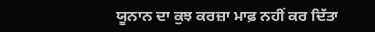ਯੂਨਾਨ ਦਾ ਕੁਝ ਕਰਜ਼ਾ ਮਾਫ਼ ਨਹੀਂ ਕਰ ਦਿੱਤਾ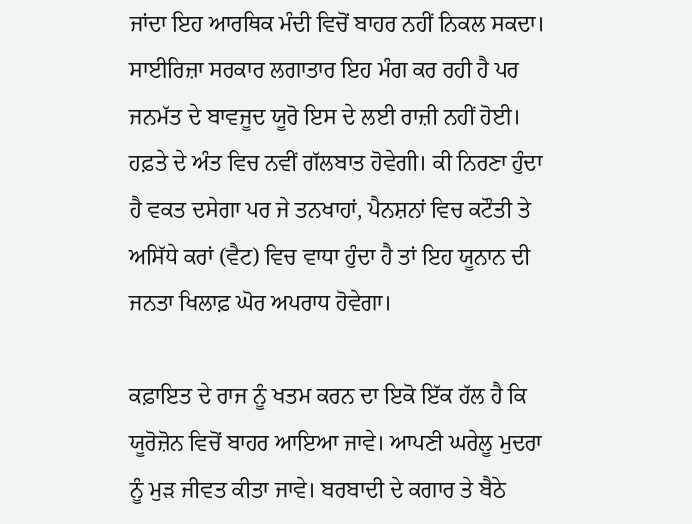ਜਾਂਦਾ ਇਹ ਆਰਥਿਕ ਮੰਦੀ ਵਿਚੋਂ ਬਾਹਰ ਨਹੀਂ ਨਿਕਲ ਸਕਦਾ। ਸਾਈਰਿਜ਼ਾ ਸਰਕਾਰ ਲਗਾਤਾਰ ਇਹ ਮੰਗ ਕਰ ਰਹੀ ਹੈ ਪਰ ਜਨਮੱਤ ਦੇ ਬਾਵਜੂਦ ਯੂਰੋ ਇਸ ਦੇ ਲਈ ਰਾਜ਼ੀ ਨਹੀਂ ਹੋਈ। ਹਫ਼ਤੇ ਦੇ ਅੰਤ ਵਿਚ ਨਵੀਂ ਗੱਲਬਾਤ ਹੋਵੇਗੀ। ਕੀ ਨਿਰਣਾ ਹੁੰਦਾ ਹੈ ਵਕਤ ਦਸੇਗਾ ਪਰ ਜੇ ਤਨਖਾਹਾਂ, ਪੈਨਸ਼ਨਾਂ ਵਿਚ ਕਟੌਤੀ ਤੇ ਅਸਿੱਧੇ ਕਰਾਂ (ਵੈਟ) ਵਿਚ ਵਾਧਾ ਹੁੰਦਾ ਹੈ ਤਾਂ ਇਹ ਯੂਨਾਨ ਦੀ ਜਨਤਾ ਖਿਲਾਫ਼ ਘੋਰ ਅਪਰਾਧ ਹੋਵੇਗਾ।

ਕਫ਼ਾਇਤ ਦੇ ਰਾਜ ਨੂੰ ਖਤਮ ਕਰਨ ਦਾ ਇਕੋ ਇੱਕ ਹੱਲ ਹੈ ਕਿ ਯੂਰੋਜ਼ੋਨ ਵਿਚੋਂ ਬਾਹਰ ਆਇਆ ਜਾਵੇ। ਆਪਣੀ ਘਰੇਲੂ ਮੁਦਰਾ ਨੂੰ ਮੁੜ ਜੀਵਤ ਕੀਤਾ ਜਾਵੇ। ਬਰਬਾਦੀ ਦੇ ਕਗਾਰ ਤੇ ਬੈਠੇ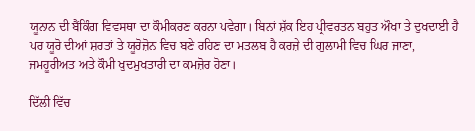ਯੂਨਾਨ ਦੀ ਬੈਂਕਿੰਗ ਵਿਵਸਥਾ ਦਾ ਕੌਮੀਕਰਣ ਕਰਨਾ ਪਵੇਗਾ। ਬਿਨਾਂ ਸ਼ੱਕ ਇਹ ਪ੍ਰੀਵਰਤਨ ਬਹੁਤ ਔਖਾ ਤੇ ਦੁਖਦਾਈ ਹੈ ਪਰ ਯੂਰੋ ਦੀਆਂ ਸ਼ਰਤਾਂ ਤੇ ਯੂਰੋਜ਼ੋਨ ਵਿਚ ਬਣੇ ਰਹਿਣ ਦਾ ਮਤਲਬ ਹੈ ਕਰਜ਼ੇ ਦੀ ਗੁਲਾਮੀ ਵਿਚ ਘਿਰ ਜਾਣਾ, ਜਮਹੂਰੀਅਤ ਅਤੇ ਕੌਮੀ ਖੁਦਮੁਖਤਾਰੀ ਦਾ ਕਮਜ਼ੋਰ ਹੋਣਾ।

ਦਿੱਲੀ ਵਿੱਚ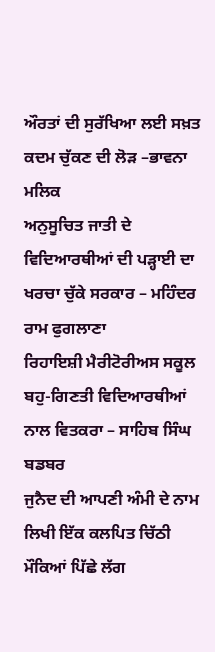ਔਰਤਾਂ ਦੀ ਸੁਰੱਖਿਆ ਲਈ ਸਖ਼ਤ ਕਦਮ ਚੁੱਕਣ ਦੀ ਲੋੜ –ਭਾਵਨਾ ਮਲਿਕ
ਅਨੁਸੂਚਿਤ ਜਾਤੀ ਦੇ ਵਿਦਿਆਰਥੀਆਂ ਦੀ ਪੜ੍ਹਾਈ ਦਾ ਖਰਚਾ ਚੁੱਕੇ ਸਰਕਾਰ – ਮਹਿੰਦਰ ਰਾਮ ਫੁਗਲਾਣਾ
ਰਿਹਾਇਸ਼ੀ ਮੈਰੀਟੋਰੀਅਸ ਸਕੂਲ ਬਹੁ-ਗਿਣਤੀ ਵਿਦਿਆਰਥੀਆਂ ਨਾਲ ਵਿਤਕਰਾ – ਸਾਹਿਬ ਸਿੰਘ ਬਡਬਰ
ਜੁਨੈਦ ਦੀ ਆਪਣੀ ਅੰਮੀ ਦੇ ਨਾਮ ਲਿਖੀ ਇੱਕ ਕਲਪਿਤ ਚਿੱਠੀ
ਮੌਕਿਆਂ ਪਿੱਛੇ ਲੱਗ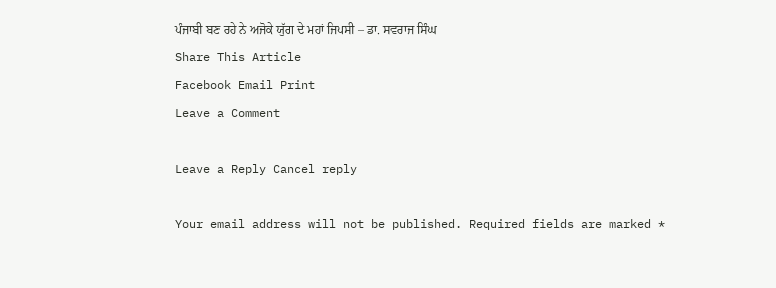ਪੰਜਾਬੀ ਬਣ ਰਹੇ ਨੇ ਅਜੋਕੇ ਯੁੱਗ ਦੇ ਮਹਾਂ ਜਿਪਸੀ – ਡਾ. ਸਵਰਾਜ ਸਿੰਘ
Share This Article
Facebook Email Print
Leave a Comment

Leave a Reply Cancel reply

Your email address will not be published. Required fields are marked *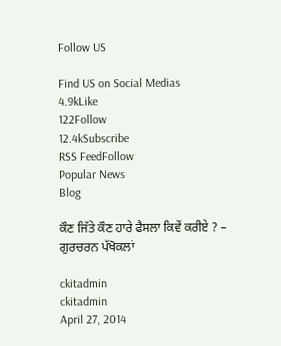Follow US

Find US on Social Medias
4.9kLike
122Follow
12.4kSubscribe
RSS FeedFollow
Popular News
Blog

ਕੌਣ ਜਿੱਤੇ ਕੌਣ ਹਾਰੇ ਫੈਸਲਾ ਕਿਵੇਂ ਕਰੀਏ ? – ਗੁਰਚਰਨ ਪੱਖੋਕਲਾਂ

ckitadmin
ckitadmin
April 27, 2014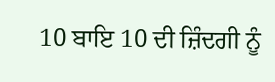10 ਬਾਇ 10 ਦੀ ਜ਼ਿੰਦਗੀ ਨੂੰ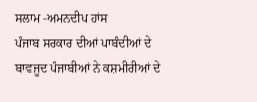ਸਲਾਮ -ਅਮਨਦੀਪ ਹਾਂਸ
ਪੰਜਾਬ ਸਰਕਾਰ ਦੀਆਂ ਪਾਬੰਦੀਆਂ ਦੇ ਬਾਵਜੂਦ ਪੰਜਾਬੀਆਂ ਨੇ ਕਸ਼ਮੀਰੀਆਂ ਦੇ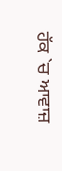ਹੱਕ `ਚ ਆਵਾਜ਼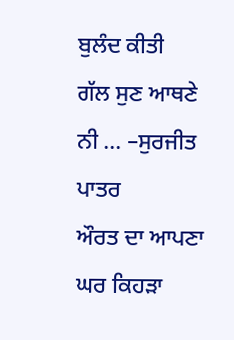ਬੁਲੰਦ ਕੀਤੀ
ਗੱਲ ਸੁਣ ਆਥਣੇ ਨੀ … –ਸੁਰਜੀਤ ਪਾਤਰ
ਔਰਤ ਦਾ ਆਪਣਾ ਘਰ ਕਿਹੜਾ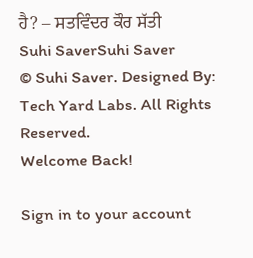ਹੈ? – ਸਤਵਿੰਦਰ ਕੌਰ ਸੱਤੀ
Suhi SaverSuhi Saver
© Suhi Saver. Designed By: Tech Yard Labs. All Rights Reserved.
Welcome Back!

Sign in to your account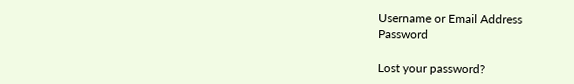Username or Email Address
Password

Lost your password?